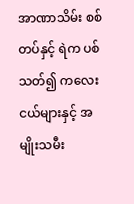အာဏာသိမ်း စစ်တပ်နှင့် ရဲက ပစ်သတ်၍ ကလေးငယ်များနှင့် အမျိုးသမီး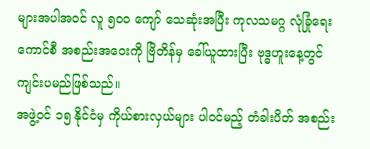များအပါအဝင် လူ ၅၀၀ ကျော် သေဆုံးအပြီး ကုလသမဂ္ဂ လုံခြုံရေးကောင်စီ အစည်းအဝေးကို ဗြိတိန်မှ ခေါ်ယူထားပြီး ဗုဒ္ဓဟူးနေ့တွင် ကျင်းပမည်ဖြစ်သည်။
အဖွဲ့ဝင် ၁၅ နိုင်ငံမှ ကိုယ်စားလှယ်များ ပါဝင်မည့် တံခါးပိတ် အစည်း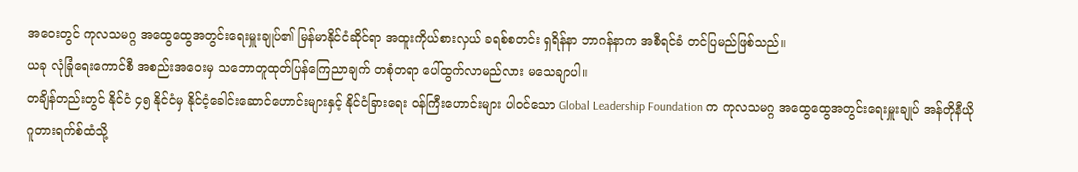အဝေးတွင် ကုလသမဂ္ဂ အထွေထွေအတွင်းရေးမှူးချုပ်၏ မြန်မာနိုင်ငံဆိုင်ရာ အထူးကိုယ်စားလှယ် ခရစ်စတင်း ရှရိန်နာ ဘာဂန်နာက အစီရင်ခံ တင်ပြမည်ဖြစ်သည်။
ယခု လုံခြုံရေးကောင်စီ အစည်းအဝေးမှ သဘောတူထုတ်ပြန်ကြေညာချက် တစုံတရာ ပေါ်ထွက်လာမည်လား မသေချာပါ။
တချိန်တည်းတွင် နိုင်ငံ ၄၅ နိုင်ငံမှ နိုင်ငံ့ခေါင်းဆောင်ဟောင်းများနှင့် နိုင်ငံခြားရေး ဝန်ကြီးဟောင်းများ ပါဝင်သော Global Leadership Foundation က ကုလသမဂ္ဂ အထွေထွေအတွင်းရေးမှူးချုပ် အန်တိုနီယို ဂူတားရက်စ်ထံသို့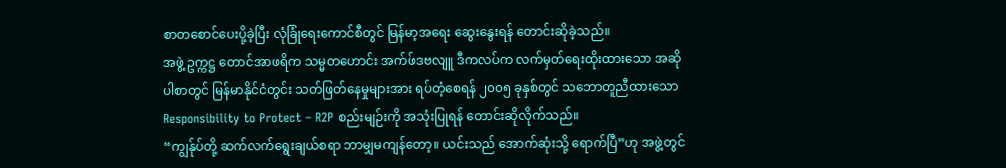စာတစောင်ပေးပို့ခဲ့ပြီး လုံခြုံရေးကောင်စီတွင် မြန်မာ့အရေး ဆွေးနွေးရန် တောင်းဆိုခဲ့သည်။
အဖွဲ့ ဥက္ကဋ္ဌ တောင်အာဖရိက သမ္မတဟောင်း အက်ဖ်ဒဗလျူ ဒီကလပ်က လက်မှတ်ရေးထိုးထားသော အဆိုပါစာတွင် မြန်မာနိုင်ငံတွင်း သတ်ဖြတ်နေမှုများအား ရပ်တံ့စေရန် ၂၀၀၅ ခုနှစ်တွင် သဘောတူညီထားသော Responsibility to Protect – R2P စည်းမျဉ်းကို အသုံးပြုရန် တောင်းဆိုလိုက်သည်။
“ကျွန်ုပ်တို့ ဆက်လက်ရွေးချယ်စရာ ဘာမျှမကျန်တော့။ ယင်းသည် အောက်ဆုံးသို့ ရောက်ပြီ”ဟု အဖွဲ့တွင်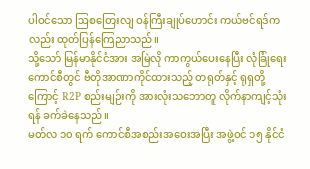ပါဝင်သော ဩစတြေးလျ ဝန်ကြီးချုပ်ဟောင်း ကယ်ဗင်ရဒ်ကလည်း ထုတ်ပြန်ကြေညာသည်။
သို့သော် မြန်မာနိုင်ငံအား အမြဲလို ကာကွယ်ပေးနေပြီး လုံခြုံရေးကောင်စီတွင် ဗီတိုအာဏာကိုင်ထားသည့် တရုတ်နှင့် ရုရှတို့ကြောင့် R2P စည်းမျဉ်းကို အားလုံးသဘောတူ လိုက်နာကျင့်သုံးရန် ခက်ခဲနေသည်။
မတ်လ ၁၀ ရက် ကောင်စီအစည်းအဝေးအပြီး အဖွဲ့ဝင် ၁၅ နိုင်ငံ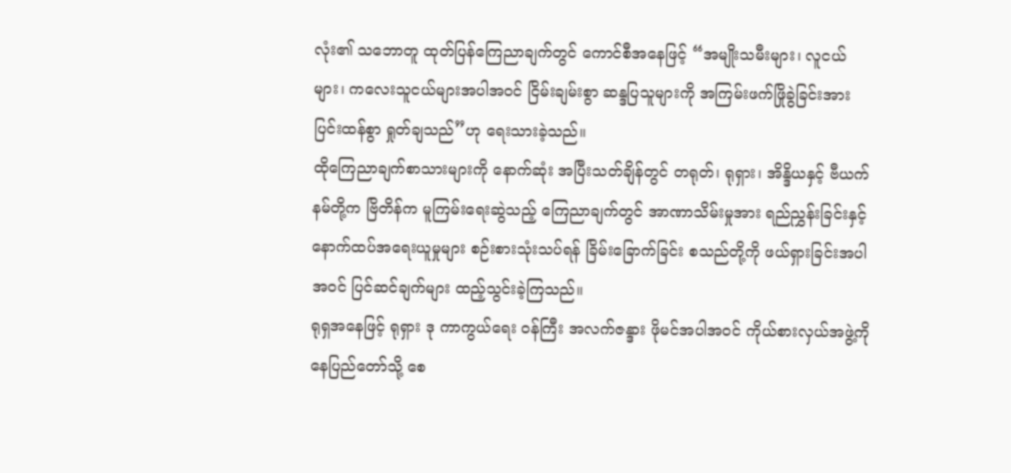လုံး၏ သဘောတူ ထုတ်ပြန်ကြေညာချက်တွင် ကောင်စီအနေဖြင့် “အမျိုးသမီးများ၊ လူငယ်များ၊ ကလေးသူငယ်များအပါအဝင် ငြိမ်းချမ်းစွာ ဆန္ဒပြသူများကို အကြမ်းဖက်ဖြိုခွဲခြင်းအား ပြင်းထန်စွာ ရှုတ်ချသည်”ဟု ရေးသားခဲ့သည်။
ထိုကြေညာချက်စာသားများကို နောက်ဆုံး အပြီးသတ်ချိန်တွင် တရုတ်၊ ရုရှား၊ အိန္ဒိယနှင့် ဗီယက်နမ်တို့က ဗြိတိန်က မူကြမ်းရေးဆွဲသည့် ကြေညာချက်တွင် အာဏာသိမ်းမှုအား ရည်ညွှန်းခြင်းနှင့် နောက်ထပ်အရေးယူမှုများ စဉ်းစားသုံးသပ်ရန် ခြိမ်းခြောက်ခြင်း စသည်တို့ကို ဖယ်ရှားခြင်းအပါအဝင် ပြင်ဆင်ချက်များ ထည့်သွင်းခဲ့ကြသည်။
ရုရှအနေဖြင့် ရုရှား ဒု ကာကွယ်ရေး ဝန်ကြီး အလက်ဇန္ဒား ဖိုမင်အပါအဝင် ကိုယ်စားလှယ်အဖွဲ့ကို နေပြည်တော်သို့ စေ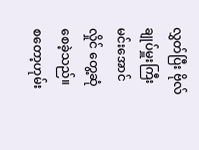လွှတ်ပြီး ဗိုလ်ချုပ်မှူးကြီး မင်းအောင်လှိုင် တွေ့ဆုံစေခဲ့သည်။
စတော့ဟုမ်း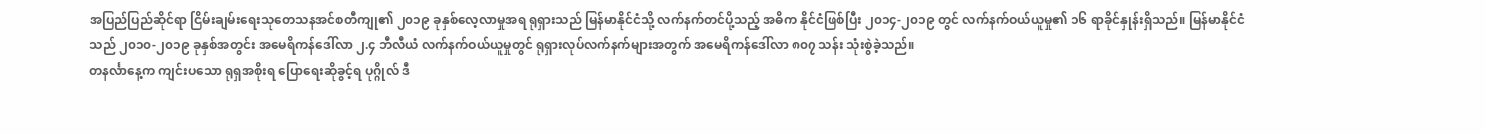အပြည်ပြည်ဆိုင်ရာ ငြိမ်းချမ်းရေးသုတေသနအင်စတီကျု၏ ၂၀၁၉ ခုနှစ်လေ့လာမှုအရ ရုရှားသည် မြန်မာနိုင်ငံသို့ လက်နက်တင်ပို့သည့် အဓိက နိုင်ငံဖြစ်ပြီး ၂၀၁၄-၂၀၁၉ တွင် လက်နက်ဝယ်ယူမှု၏ ၁၆ ရာခိုင်နှုန်းရှိသည်။ မြန်မာနိုင်ငံသည် ၂၀၁၀-၂၀၁၉ ခုနှစ်အတွင်း အမေရိကန်ဒေါ်လာ ၂.၄ ဘီလီယံ လက်နက်ဝယ်ယူမှုတွင် ရုရှားလုပ်လက်နက်များအတွက် အမေရိကန်ဒေါ်လာ ၈၀၇ သန်း သုံးစွဲခဲ့သည်။
တနင်္လာနေ့က ကျင်းပသော ရုရှအစိုးရ ပြောရေးဆိုခွင့်ရ ပုဂ္ဂိုလ် ဒီ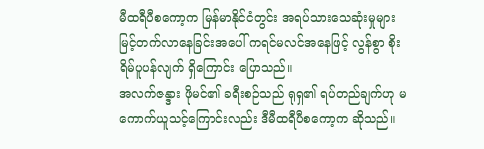မီထရီပီစကော့က မြန်မာနိုင်ငံတွင်း အရပ်သားသေဆုံးမှုများ မြင့်တက်လာနေခြင်းအပေါ် ကရင်မလင်အနေဖြင့် လွန်စွာ စိုးရိမ်ပူပန်လျက် ရှိကြောင်း ပြောသည်။
အလက်ဇန္ဒား ဖိုမင်၏ ခရီးစဉ်သည် ရုရှ၏ ရပ်တည်ချက်ဟု မကောက်ယူသင့်ကြောင်းလည်း ဒီမီထရီပီစကော့က ဆိုသည်။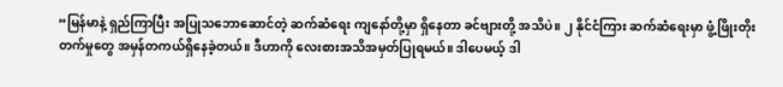“မြန်မာနဲ့ ရှည်ကြာပြီး အပြုသဘောဆောင်တဲ့ ဆက်ဆံရေး ကျနော်တို့မှာ ရှိနေတာ ခင်ဗျားတို့ အသိပဲ။ ၂ နိုင်ငံကြား ဆက်ဆံရေးမှာ ဖွံ့ဖြိုးတိုးတက်မှုတွေ အမှန်တကယ်ရှိနေခဲ့တယ်။ ဒီဟာကို လေးစားအသိအမှတ်ပြုရမယ်။ ဒါပေမယ့် ဒါ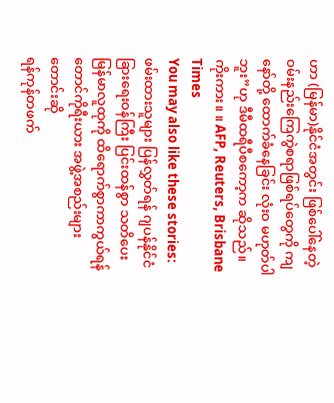ဟာ (မြန်မာ)နိုင်ငံအတွင်း ဖြစ်ပေါ်နေတဲ့ ဝမ်းနည်းကြေကွဲစရာဖြစ်ရပ်တွေကို ကျနော်တို့ ထောက်ခံနေခြင်း လုံးဝ မဟုတ်ပါဘူး”ဟု ဒီမီထရီပီစကော့က ဆိုသည်။
ကိုးကား။ ။ AFP, Reuters, Brisbane Times
You may also like these stories:
ဖမ်းထားသူများ ပြန်လွှတ်ရန် ဂျပန်နိုင်ငံခြားရေးဝန်ကြီး ပြင်းထန်စွာ သတိပေး
မြန်မာလူထုကို ထိရောက်စွာကာကွယ်ရန် တောင်ကိုရီးယား အဖွဲ့အစည်းများ တောင်းဆို
ရန်ကုန်တဖက်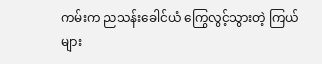ကမ်းက ညသန်းခေါင်ယံ ကြွေလွင့်သွားတဲ့ ကြယ်များ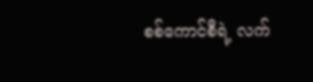စစ်ကောင်စီရဲ့ လက်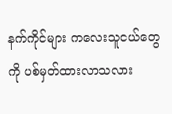နက်ကိုင်များ ကလေးသူငယ်တွေကို ပစ်မှတ်ထားလာသလား